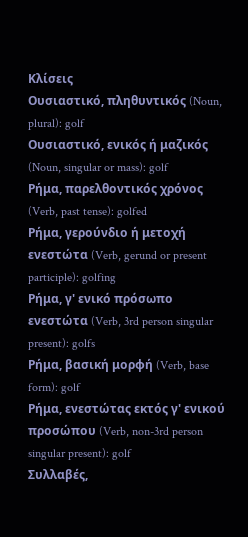Κλίσεις
Ουσιαστικό, πληθυντικός (Noun, plural): golf
Ουσιαστικό, ενικός ή μαζικός (Noun, singular or mass): golf
Ρήμα, παρελθοντικός χρόνος (Verb, past tense): golfed
Ρήμα, γερούνδιο ή μετοχή ενεστώτα (Verb, gerund or present participle): golfing
Ρήμα, γ' ενικό πρόσωπο ενεστώτα (Verb, 3rd person singular present): golfs
Ρήμα, βασική μορφή (Verb, base form): golf
Ρήμα, ενεστώτας εκτός γ' ενικού προσώπου (Verb, non-3rd person singular present): golf
Συλλαβές,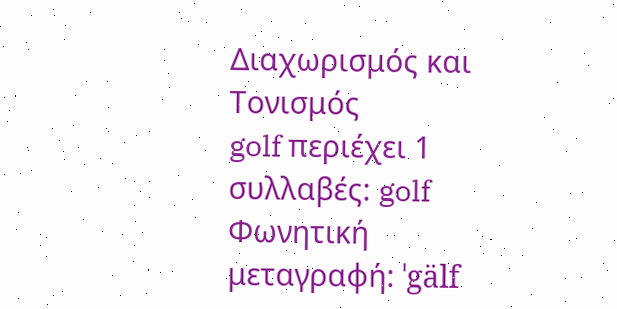Διαχωρισμός και Τονισμός
golf περιέχει 1 συλλαβές: golf
Φωνητική μεταγραφή: ˈgälf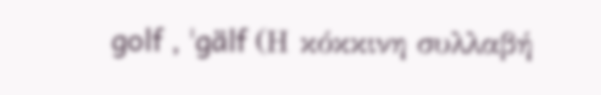golf , ˈgälf (Η κόκκινη συλλαβή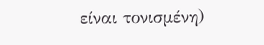είναι τονισμένη)